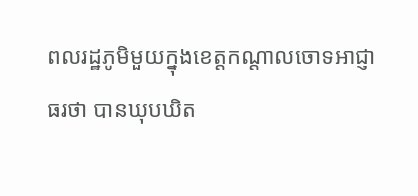ពលរដ្ឋភូមិមួយក្នុងខេត្តកណ្ដាលចោទអាជ្ញាធរថា បានឃុបឃិត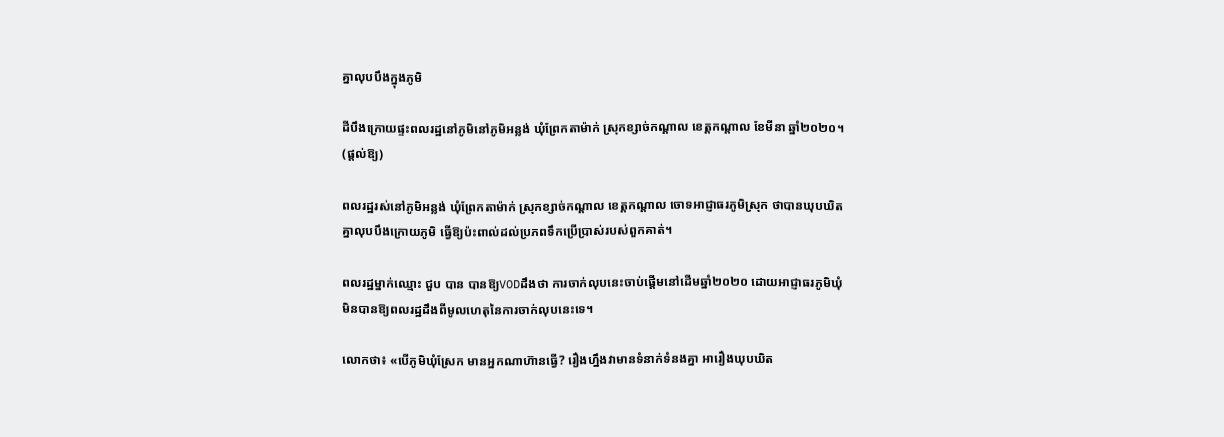គ្នាលុបបឹងក្នុងភូមិ

ដីបឹងក្រោយផ្ទះពលរដ្ឋនៅភូមិនៅភូមិអន្លង់ ឃុំព្រែកតាម៉ាក់ ស្រុកខ្សាច់កណ្ដាល ខេត្តកណ្ដាល ខែមីនា ឆ្នាំ២០២០។ (ផ្ដល់ឱ្យ)

ពលរដ្ឋរស់នៅភូមិអន្លង់ ឃុំព្រែកតាម៉ាក់ ស្រុកខ្សាច់កណ្ដាល ខេត្តកណ្ដាល ចោទអាជ្ញាធរភូមិស្រុក ថាបានឃុបឃិតគ្នាលុបបឹងក្រោយភូមិ ធ្វើឱ្យប៉ះពាល់ដល់ប្រភពទឹកប្រើប្រាស់របស់ពួកគាត់។

ពលរដ្ឋម្នាក់ឈ្មោះ ជួប បាន បានឱ្យVODដឹងថា ការចាក់លុបនេះចាប់ផ្ដើមនៅដើមឆ្នាំ២០២០ ដោយអាជ្ញាធរភូមិឃុំ មិនបានឱ្យពលរដ្ឋដឹងពីមូលហេតុនៃការចាក់លុបនេះទេ។

លោកថា៖ «បើភូមិឃុំស្រែក មានអ្នកណាហ៊ានធ្វើ? រឿងហ្នឹងវាមានទំនាក់ទំនងគ្នា អារឿងឃុបឃិត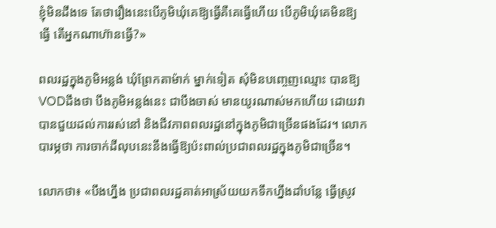ខ្ញុំមិនដឹងទេ តែថារឿងនេះបើភូមិឃុំគេឱ្យធ្វើគឺគេធ្វើហើយ បើភូមិឃុំគេមិនឱ្យធ្វើ តើអ្នកណាហ៊ានធ្វើ?»

ពលរដ្ឋក្នុងភូមិអន្លង់ ឃុំព្រែកតាម៉ាក់ ម្នាក់ទៀត សុំមិនបញ្ចេញឈ្មោះ បានឱ្យVODដឹងថា បឹងភូមិអន្លង់នេះ ជាបឹងចាស់ មានយូរណាស់មកហើយ ដោយវាបានជួយដល់ការរស់នៅ និងជីវភាពពលរដ្ឋនៅក្នុងភូមិជាច្រើនផងដែរ។ លោកបារម្ភថា ការចាក់ដីលុបនេះនឹងធ្វើឱ្យប៉ះពាល់ប្រជាពលរដ្ឋក្នុងភូមិជាច្រើន។

លោកថា៖ «បឹងហ្នឹង ប្រជាពលរដ្ឋគាត់អាស្រ័យយកទឹកហ្នឹងដាំបន្លែ ធ្វើស្រូវ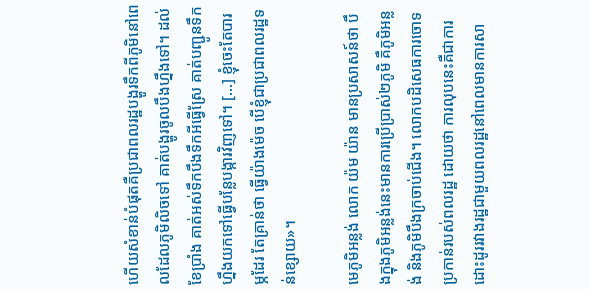ហើយសំខាន់បំផុតគឺប្រជាពលរដ្ឋបង្ហូរទឹកពីភូមិនៅពេលដែលភូមិលិចទៅ គាត់បង្ហូរចូលបឹងហ្នឹងទៅ។ ដល់ខែប្រាំង គាត់អស់ទឹកបឹងទឹកអីធ្វើស្រែ គាត់បញ្ជូនទឹកហ្នឹងយកទៅធ្វើបន្លែបង្ការវិញទៅ។ […] ខ្ញុំចេះតែបារម្ភដែរ តែគ្រាន់ថា ធ្វើយ៉ាងម៉េច បើខ្ញុំជាប្រជាពលរដ្ឋទន់ខ្សោយ»។

មេភូមិអន្លង់ លោក យ៉ម យ៉ាន មានប្រសាសន៍ថា បឹងក្នុងភូមិអន្លង់នេះមានការប្រើប្រាស់២ភូមិ គឺភូមិអន្លង់ និងភូមិបឹងក្រចាប់ជើង។ លោកបដិសេធការចោទប្រកាន់របស់ពលរដ្ឋ ដោយថា ការលុបនេះគឺជាការដោះដូររវាងរដ្ឋជាមួយពលរដ្ឋនៅពេលមានការសា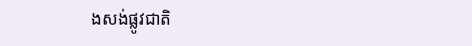ងសង់ផ្លូវជាតិ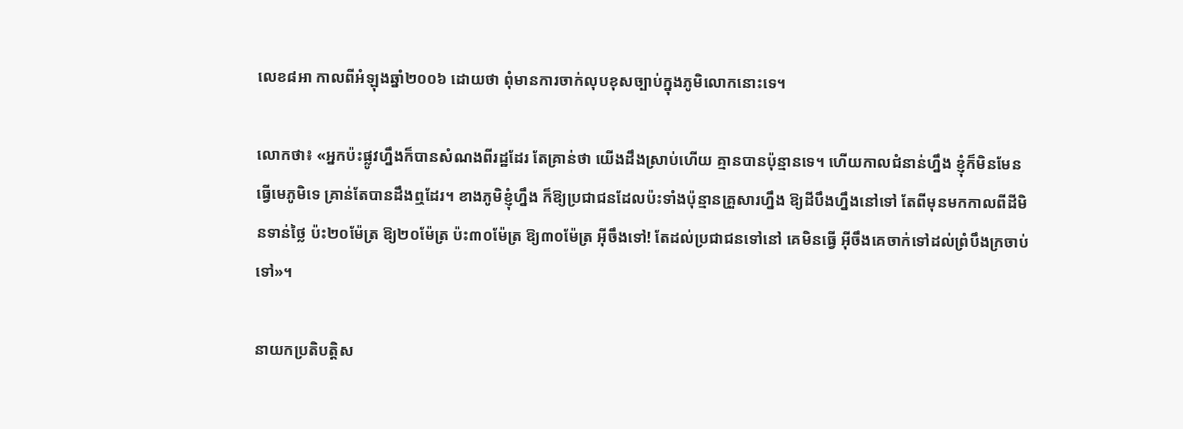លេខ៨អា កាលពីអំឡុងឆ្នាំ២០០៦ ដោយថា ពុំមានការចាក់លុបខុសច្បាប់ក្នុងភូមិលោកនោះទេ។

លោកថា៖ «អ្នកប៉ះផ្លូវហ្នឹងក៏បានសំណងពីរដ្ឋដែរ តែគ្រាន់ថា យើងដឹងស្រាប់ហើយ គ្មានបានប៉ុន្មានទេ។ ហើយកាលជំនាន់ហ្នឹង ខ្ញុំក៏មិនមែនធ្វើមេភូមិទេ គ្រាន់តែបានដឹងឮដែរ។ ខាងភូមិខ្ញុំហ្នឹង ក៏ឱ្យប្រជាជនដែលប៉ះទាំងប៉ុន្មានគ្រួសារហ្នឹង ឱ្យដីបឹងហ្នឹងនៅទៅ តែពីមុនមកកាលពីដីមិនទាន់ថ្លៃ ប៉ះ២០ម៉ែត្រ ឱ្យ២០ម៉ែត្រ ប៉ះ៣០ម៉ែត្រ ឱ្យ៣០ម៉ែត្រ អ៊ីចឹងទៅ! តែដល់ប្រជាជនទៅនៅ គេមិនធ្វើ អ៊ីចឹងគេចាក់ទៅដល់ព្រំបឹងក្រចាប់ទៅ»។

នាយកប្រតិបត្តិស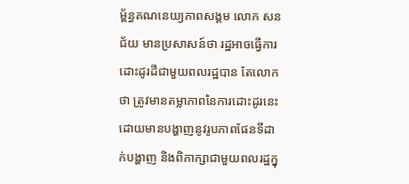ម្ព័ន្ធគណនេយ្យភាពសង្គម លោក សន ជ័យ មានប្រសាសន៍ថា រដ្ឋអាចធ្វើការដោះដូរដីជាមួយពលរដ្ឋបាន តែលោកថា ត្រូវមានតម្លាភាពនៃការដោះដូរនេះ ដោយមានបង្ហាញនូវរូបភាពផែនទីដាក់បង្ហាញ និងពិភាក្សាជាមួយពលរដ្ឋក្នុ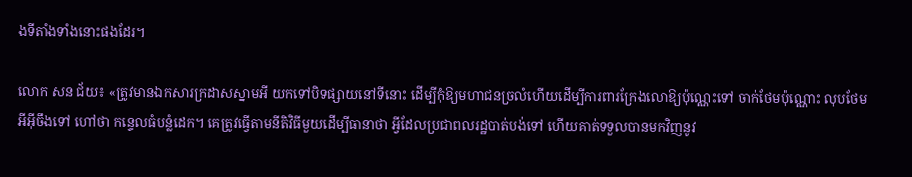ងទីតាំងទាំងនោះផងដែរ។

លោក សន ជ័យ៖ «ត្រូវមានឯកសារក្រដាសស្នាមអី យកទៅបិទផ្សាយនៅទីនោះ ដើម្បីកុំឱ្យមហាជនច្រលំហើយដើម្បីការពារក្រែងលោឱ្យប៉ុណ្ណេះទៅ ចាក់ថែមប៉ុណ្ណោះ លុបថែមអីអ៊ីចឹងទៅ ហៅថា កន្ទេលធំបន្លំដេក។ គេត្រូវធ្វើតាមនីតិវិធីមួយដើម្បីធានាថា អ្វីដែលប្រជាពលរដ្ឋបាត់បង់ទៅ ហើយគាត់ទទួលបានមកវិញនូវ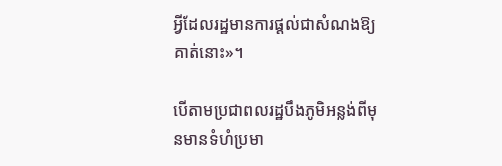អ្វីដែលរដ្ឋមានការផ្ដល់ជាសំណងឱ្យគាត់នោះ»។

បើតាមប្រជាពលរដ្ឋបឹងភូមិអន្លង់ពីមុនមានទំហំប្រមា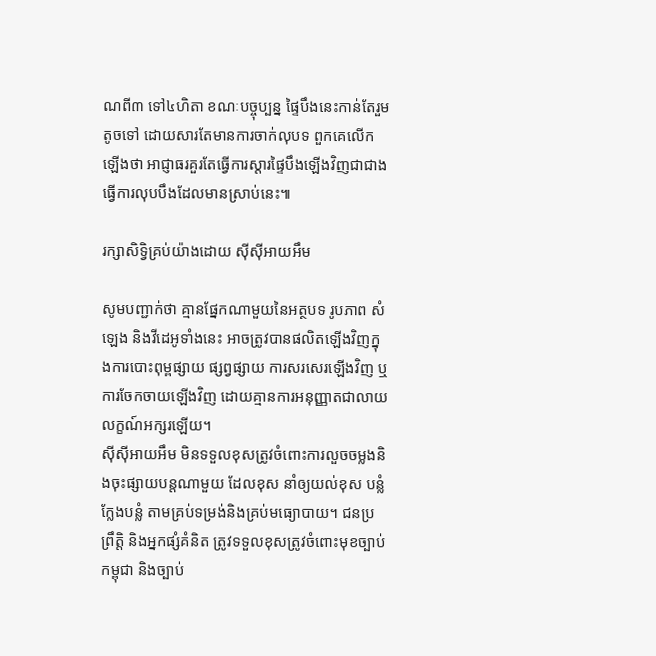ណពី៣ ទៅ៤ហិតា ខណៈបច្ចុប្បន្ន ផ្ទៃបឹងនេះកាន់តែរួមតូចទៅ ដោយសារតែមានការចាក់លុបទ ពួកគេលើកឡើងថា អាជ្ញាធរគួរតែធ្វើការស្ដារផ្ទៃបឹងឡើងវិញជាជាងធ្វើការលុបបឹងដែលមានស្រាប់នេះ៕

រក្សាសិទ្វិគ្រប់យ៉ាងដោយ ស៊ីស៊ីអាយអឹម

សូមបញ្ជាក់ថា គ្មានផ្នែកណាមួយនៃអត្ថបទ រូបភាព សំឡេង និងវីដេអូទាំងនេះ អាចត្រូវបានផលិតឡើងវិញក្នុងការបោះពុម្ពផ្សាយ ផ្សព្វផ្សាយ ការសរសេរឡើងវិញ ឬ ការចែកចាយឡើងវិញ ដោយគ្មានការអនុញ្ញាតជាលាយលក្ខណ៍អក្សរឡើយ។
ស៊ីស៊ីអាយអឹម មិនទទួលខុសត្រូវចំពោះការលួចចម្លងនិងចុះផ្សាយបន្តណាមួយ ដែលខុស នាំឲ្យយល់ខុស បន្លំ ក្លែងបន្លំ តាមគ្រប់ទម្រង់និងគ្រប់មធ្យោបាយ។ ជនប្រព្រឹត្តិ និងអ្នកផ្សំគំនិត ត្រូវទទួលខុសត្រូវចំពោះមុខច្បាប់កម្ពុជា និងច្បាប់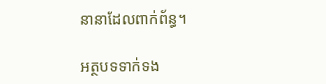នានាដែលពាក់ព័ន្ធ។

អត្ថបទទាក់ទង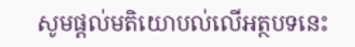សូមផ្ដល់មតិយោបល់លើអត្ថបទនេះ